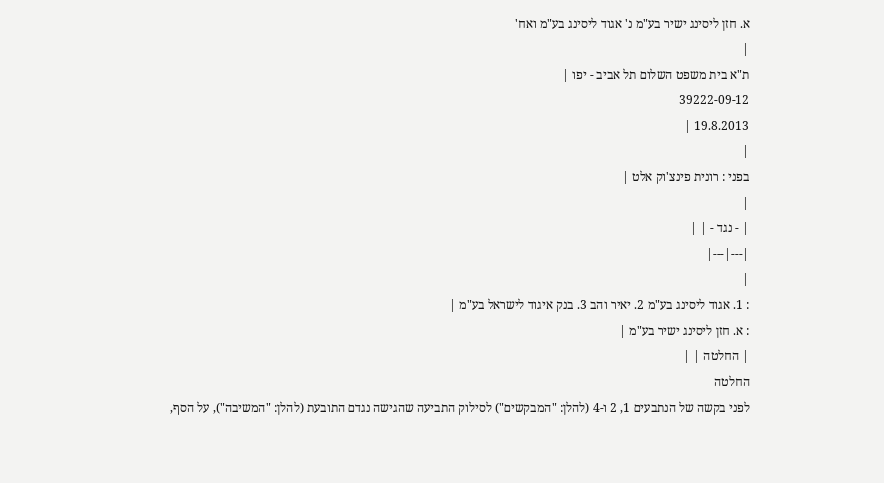א. חזן ליסינג ישיר בע"מ נ' אגוד ליסינג בע"מ ואח'
|
ת"א בית משפט השלום תל אביב - יפו |
39222-09-12
19.8.2013 |
|
בפני : רונית פינצ'וק אלט |
|
| - נגד - | |
|---|---|
|
: 1. אגוד ליסינג בע"מ 2. יאיר והב 3. בנק איגוד לישראל בע"מ |
: א. חזן ליסינג ישיר בע"מ |
| החלטה | |
החלטה
לפני בקשה של הנתבעים 1, 2 ו-4 (להלן: "המבקשים") לסילוק התביעה שהגישה נגדם התובעת (להלן: "המשיבה"), על הסף,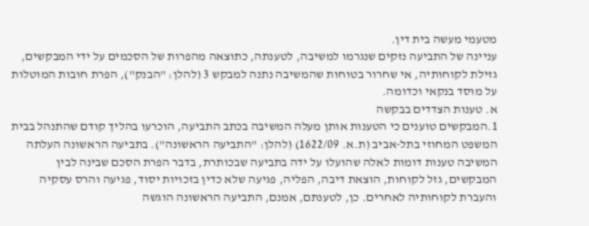מטעמי מעשה בית דין.
עניינה של התביעה נזקים שנגרמו למשיבה, לטענתה, כתוצאה מהפרות של הסכמים על ידי המבקשים, גזילת לקוחותיה, אי שחרור בטוחות שהמשיבה נתנה למבקש 3 (להלן: "הבנק"), הפרת חובות המוטלות על מוסד בנקאי וכדומה.
א. טענות הצדדים בבקשה
1.המבקשים טוענים כי הטענות אותן מעלה המשיבה בכתב התביעה, הוכרעו בהליך קודם שהתנהל בבית המשפט המחוזי בתל-אביב (ת.א. 1622/09) (להלן: "התביעה הראשונה"). בתביעה הראשונה העלתה המשיבה טענות דומות לאלה שהועלו על ידה בתביעה שבכותרת, בדבר הפרת הסכם שבינה לבין המבקשים, גזל לקוחות, הוצאת דיבה, הפליה, פגיעה שלא כדין בזכויות יסוד, פגיעה והרס עסקיה והעברת לקוחותיה לאחרים. כן, לטענתם, אמנם, התביעה הראשונה הוגשה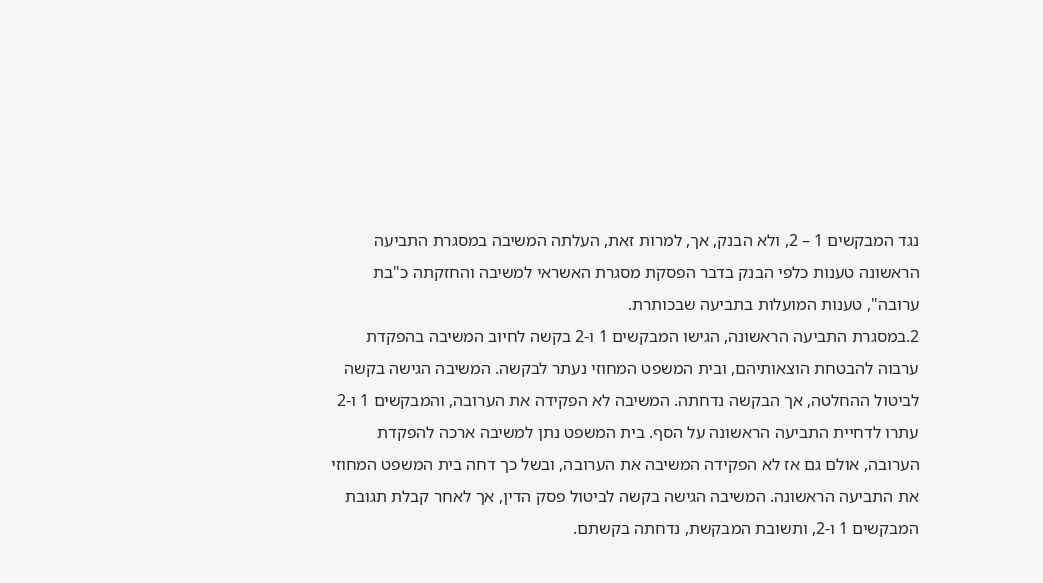נגד המבקשים 1 – 2, ולא הבנק, אך, למרות זאת, העלתה המשיבה במסגרת התביעה הראשונה טענות כלפי הבנק בדבר הפסקת מסגרת האשראי למשיבה והחזקתה כ"בת ערובה", טענות המועלות בתביעה שבכותרת.
2.במסגרת התביעה הראשונה, הגישו המבקשים 1 ו-2 בקשה לחיוב המשיבה בהפקדת ערבוה להבטחת הוצאותיהם, ובית המשפט המחוזי נעתר לבקשה. המשיבה הגישה בקשה לביטול ההחלטה, אך הבקשה נדחתה. המשיבה לא הפקידה את הערובה, והמבקשים 1 ו-2 עתרו לדחיית התביעה הראשונה על הסף. בית המשפט נתן למשיבה ארכה להפקדת הערובה, אולם גם אז לא הפקידה המשיבה את הערובה, ובשל כך דחה בית המשפט המחוזי את התביעה הראשונה. המשיבה הגישה בקשה לביטול פסק הדין, אך לאחר קבלת תגובת המבקשים 1 ו-2, ותשובת המבקשת, נדחתה בקשתם.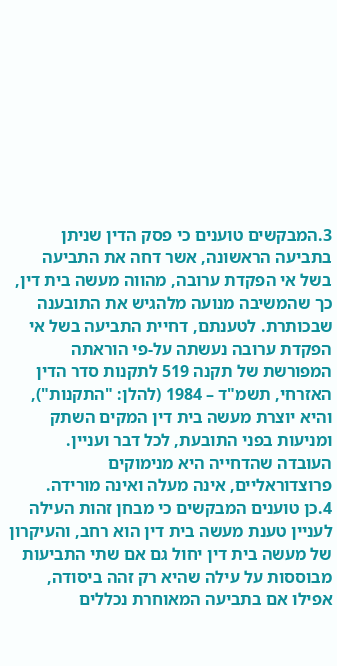3.המבקשים טוענים כי פסק הדין שניתן בתביעה הראשונה, אשר דחה את התביעה בשל אי הפקדת ערובה, מהווה מעשה בית דין, כך שהמשיבה מנועה מלהגיש את התובענה שבכותרת. לטענתם, דחיית התביעה בשל אי הפקדת ערובה נעשתה על-פי הוראתה המפורשת של תקנה 519 לתקנות סדר הדין האזרחי, תשמ"ד – 1984 (להלן: "התקנות"), והיא יוצרת מעשה בית דין המקים השתק ומניעות בפני התובעת, לכל דבר ועניין. העובדה שהדחייה היא מנימוקים פרוצדוראליים, אינה מעלה ואינה מורידה.
4.כן טוענים המבקשים כי מבחן זהות העילה לעניין טענת מעשה בית דין הוא רחב, והעיקרון של מעשה בית דין יחול גם אם שתי התביעות מבוססות על עילה שהיא רק זהה ביסודה, אפילו אם בתביעה המאוחרת נכללים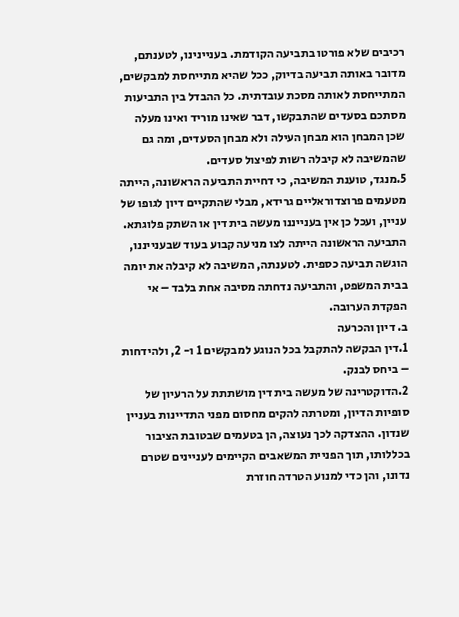רכיבים שלא פורטו בתביעה הקודמת. בעניינינו, לטענתם, מדובר באותה תביעה בדיוק, ככל שהיא מתייחסת למבקשים, המתייחסת לאותה מסכת עובדתית. כל ההבדל בין התביעות מסתכם בסעדים שהתבקשו, דבר שאינו מוריד ואינו מעלה שכן המבחן הוא מבחן העילה ולא מבחן הסעדים, ומה גם שהמשיבה לא קיבלה רשות לפיצול סעדים.
5.מנגד, טוענת המשיבה, כי דחיית התביעה הראשונה, הייתה מטעמים פרוצדוראליים גרידא, מבלי שהתקיים דיון לגופו של עניין, ועכל כן אין בענייננו מעשה בית דין או השתק פלוגתא. התביעה הראשונה הייתה לצו מניעה קבוע בעוד שבענייננו, הוגשה תביעה כספית. לטענתה, המשיבה לא קיבלה את יומה בבית המשפט, והתביעה נדחתה מסיבה אחת בלבד – אי הפקדת הערובה.
ב. דיון והכרעה
1.דין הבקשה להתקבל בכל הנוגע למבקשים 1 ו- 2, ולהידחות – ביחס לבנק.
2.הדוקטרינה של מעשה בית דין מושתתת על הרעיון של סופיות הדיון, ומטרתה להקים מחסום מפני התדיינות בעניין שנדון. ההצדקה לכך נעוצה, הן בטעמים שבטובת הציבור בכללותו, תוך הפניית המשאבים הקיימים לעניינים שטרם נדונו, והן כדי למנוע הטרדה חוזרת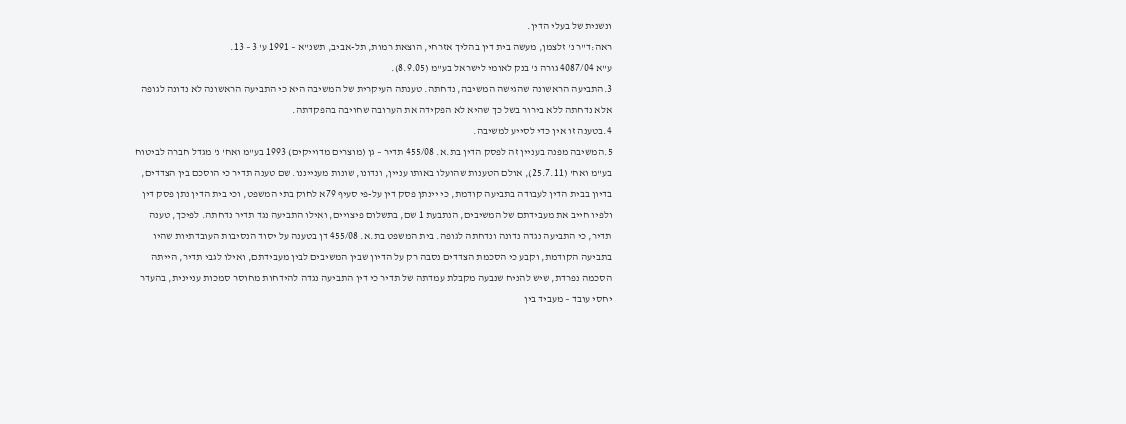ונשנית של בעלי הדין.
ראה:ד"ר נ' זלצמן, מעשה בית דין בהליך אזרחי, הוצאת רמות, תל-אביב, תשנ"א – 1991 ע' 3 – 13.
ע"א 4087/04 גורה נ' בנק לאומי לישראל בע"מ (8.9.05).
3.התביעה הראשונה שהגישה המשיבה, נדחתה. טענתה העיקרית של המשיבה היא כי התביעה הראשונה לא נדונה לגופה אלא נדחתה ללא בירור בשל כך שהיא לא הפקידה את הערובה שחויבה בהפקדתה.
4.בטענה זו אין כדי לסייע למשיבה.
5.המשיבה מפנה בעניין זה לפסק הדין בת.א. 455/08 תדיר – גן (מוצרים מדוייקים) 1993 בע"מ ואח' נ' מגדל חברה לביטוח בע"מ ואח' (25.7.11), אולם הטענות שהועלו באותו עניין, ונדונו, שונות מענייננו. שם טענה תדיר כי הוסכם בין הצדדים, בדיון בבית הדין לעבודה בתביעה קודמת, כי יינתן פסק דין על-פי סעיף 79א לחוק בתי המשפט, וכי בית הדין נתן פסק דין ולפיו חייב את מעבידתם של המשיבים, הנתבעת 1 שם, בתשלום פיצויים, ואילו התביעה נגד תדיר נדחתה. לפיכך, טענה תדיר, כי התביעה נגדה נדונה ונדחתה לגופה. בית המשפט בת.א. 455/08 דן בטענה על יסוד הנסיבות העובדתיות שהיו בתביעה הקודמת, וקבע כי הסכמת הצדדים נסבה רק על הדיון שבין המשיבים לבין מעבידתם, ואילו לגבי תדיר, הייתה הסכמה נפרדת, שיש להניח שנבעה מקבלת עמדתה של תדיר כי דין התביעה נגדה להידחות מחוסר סמכות עניינית, בהעדר יחסי עובד – מעביד בין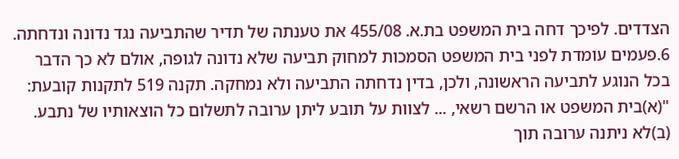הצדדים. לפיכך דחה בית המשפט בת.א. 455/08 את טענתה של תדיר שהתביעה נגד נדונה ונדחתה.
6.פעמים עומדת לפני בית המשפט הסמכות למחוק תביעה שלא נדונה לגופה, אולם לא כך הדבר בכל הנוגע לתביעה הראשונה, ולכן, בדין נדחתה התביעה ולא נמחקה. תקנה 519 לתקנות קובעת:
"(א)בית המשפט או הרשם רשאי, ... לצוות על תובע ליתן ערובה לתשלום כל הוצאותיו של נתבע.
(ב)לא ניתנה ערובה תוך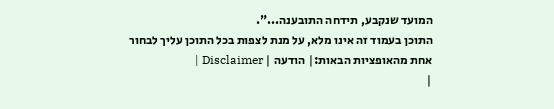המועד שנקבע, תידחה התובענה...".
התוכן בעמוד זה אינו מלא, על מנת לצפות בכל התוכן עליך לבחור אחת מהאופציות הבאות:| הודעה | Disclaimer |
|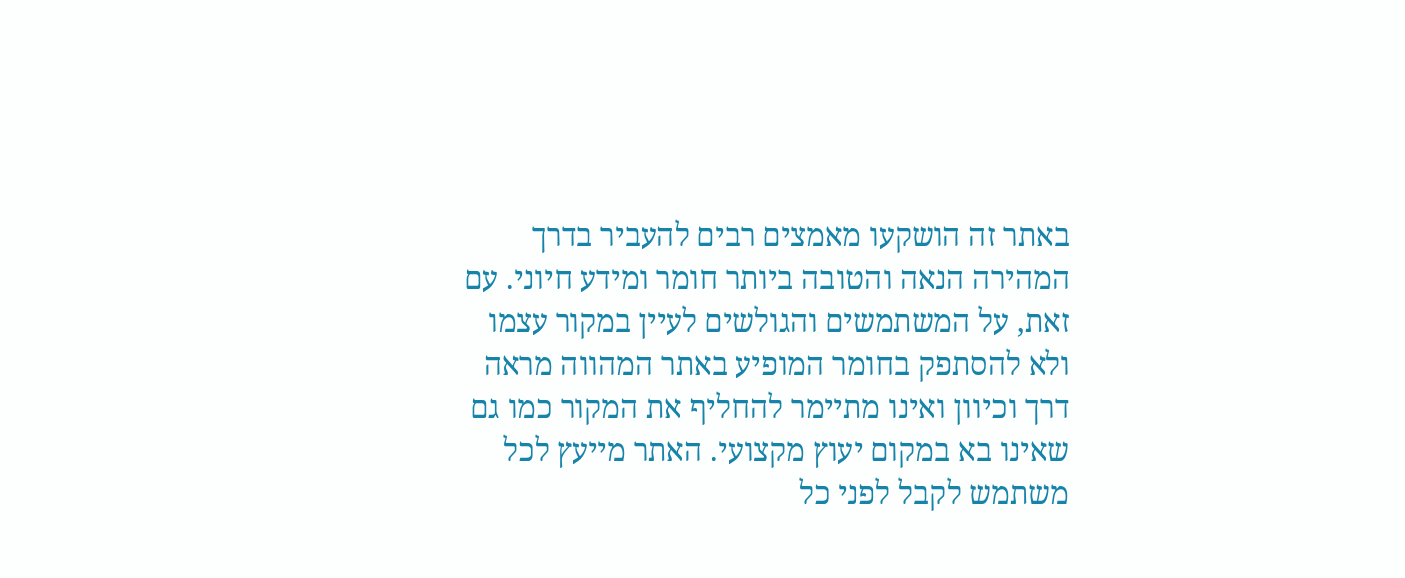באתר זה הושקעו מאמצים רבים להעביר בדרך המהירה הנאה והטובה ביותר חומר ומידע חיוני. עם זאת, על המשתמשים והגולשים לעיין במקור עצמו ולא להסתפק בחומר המופיע באתר המהווה מראה דרך וכיוון ואינו מתיימר להחליף את המקור כמו גם שאינו בא במקום יעוץ מקצועי. האתר מייעץ לכל משתמש לקבל לפני כל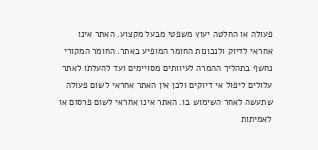פעולה או החלטה יעוץ משפטי מבעל מקצוע. האתר אינו אחראי לדיוק ולנכונות החומר המופיע באתר. החומר המקורי נחשף בתהליך ההמרה לעיוותים מסויימים ועד להעלתו לאתר עלולים ליפול אי דיוקים ולכן אין האתר אחראי לשום פעולה שתעשה לאחר השימוש בו. האתר אינו אחראי לשום פרסום או לאמיתות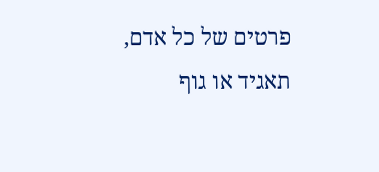פרטים של כל אדם, תאגיד או גוף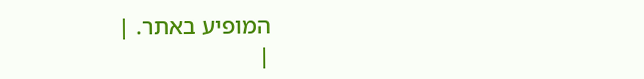המופיע באתר. |
|